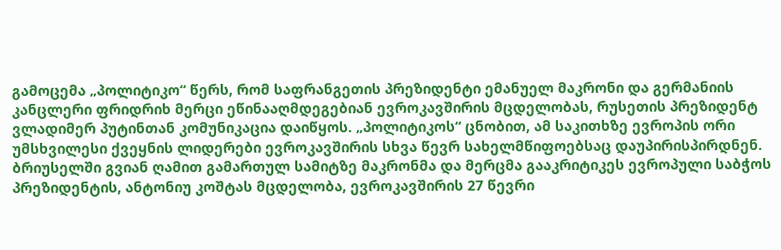გამოცემა „პოლიტიკო“ წერს, რომ საფრანგეთის პრეზიდენტი ემანუელ მაკრონი და გერმანიის კანცლერი ფრიდრიხ მერცი ეწინააღმდეგებიან ევროკავშირის მცდელობას, რუსეთის პრეზიდენტ ვლადიმერ პუტინთან კომუნიკაცია დაიწყოს. „პოლიტიკოს“ ცნობით, ამ საკითხზე ევროპის ორი უმსხვილესი ქვეყნის ლიდერები ევროკავშირის სხვა წევრ სახელმწიფოებსაც დაუპირისპირდნენ.
ბრიუსელში გვიან ღამით გამართულ სამიტზე მაკრონმა და მერცმა გააკრიტიკეს ევროპული საბჭოს პრეზიდენტის, ანტონიუ კოშტას მცდელობა, ევროკავშირის 27 წევრი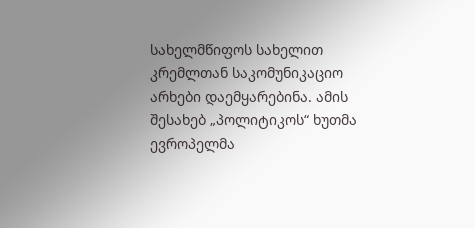სახელმწიფოს სახელით კრემლთან საკომუნიკაციო არხები დაემყარებინა. ამის შესახებ „პოლიტიკოს“ ხუთმა ევროპელმა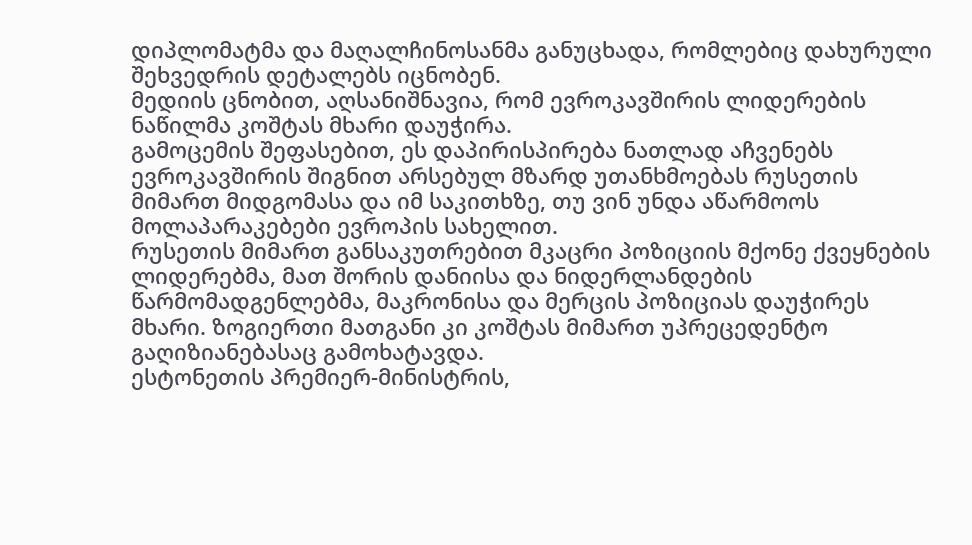დიპლომატმა და მაღალჩინოსანმა განუცხადა, რომლებიც დახურული შეხვედრის დეტალებს იცნობენ.
მედიის ცნობით, აღსანიშნავია, რომ ევროკავშირის ლიდერების ნაწილმა კოშტას მხარი დაუჭირა.
გამოცემის შეფასებით, ეს დაპირისპირება ნათლად აჩვენებს ევროკავშირის შიგნით არსებულ მზარდ უთანხმოებას რუსეთის მიმართ მიდგომასა და იმ საკითხზე, თუ ვინ უნდა აწარმოოს მოლაპარაკებები ევროპის სახელით.
რუსეთის მიმართ განსაკუთრებით მკაცრი პოზიციის მქონე ქვეყნების ლიდერებმა, მათ შორის დანიისა და ნიდერლანდების წარმომადგენლებმა, მაკრონისა და მერცის პოზიციას დაუჭირეს მხარი. ზოგიერთი მათგანი კი კოშტას მიმართ უპრეცედენტო გაღიზიანებასაც გამოხატავდა.
ესტონეთის პრემიერ-მინისტრის,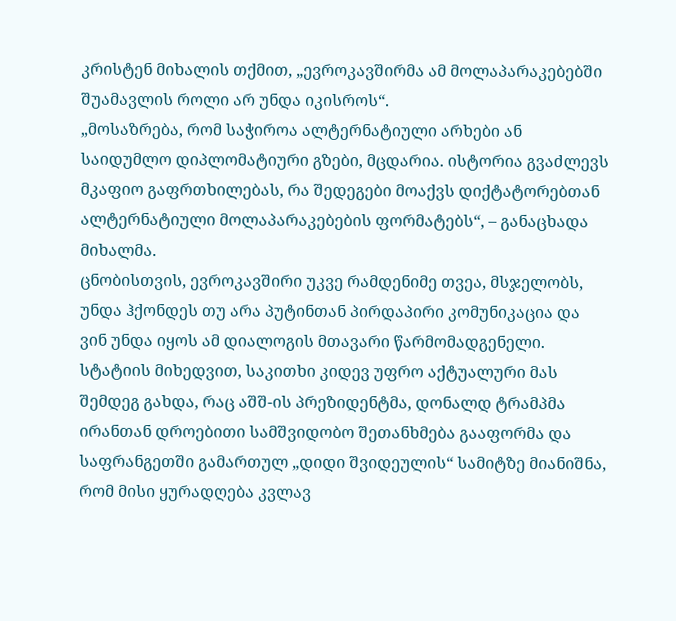კრისტენ მიხალის თქმით, „ევროკავშირმა ამ მოლაპარაკებებში შუამავლის როლი არ უნდა იკისროს“.
„მოსაზრება, რომ საჭიროა ალტერნატიული არხები ან საიდუმლო დიპლომატიური გზები, მცდარია. ისტორია გვაძლევს მკაფიო გაფრთხილებას, რა შედეგები მოაქვს დიქტატორებთან ალტერნატიული მოლაპარაკებების ფორმატებს“, – განაცხადა მიხალმა.
ცნობისთვის, ევროკავშირი უკვე რამდენიმე თვეა, მსჯელობს, უნდა ჰქონდეს თუ არა პუტინთან პირდაპირი კომუნიკაცია და ვინ უნდა იყოს ამ დიალოგის მთავარი წარმომადგენელი.
სტატიის მიხედვით, საკითხი კიდევ უფრო აქტუალური მას შემდეგ გახდა, რაც აშშ-ის პრეზიდენტმა, დონალდ ტრამპმა ირანთან დროებითი სამშვიდობო შეთანხმება გააფორმა და საფრანგეთში გამართულ „დიდი შვიდეულის“ სამიტზე მიანიშნა, რომ მისი ყურადღება კვლავ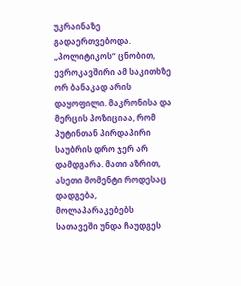უკრაინაზე გადაერთვებოდა.
„პოლიტიკოს“ ცნობით, ევროკავშირი ამ საკითხზე ორ ბანაკად არის დაყოფილი. მაკრონისა და მერცის პოზიციაა, რომ პუტინთან პირდაპირი საუბრის დრო ჯერ არ დამდგარა. მათი აზრით, ასეთი მომენტი როდესაც დადგება, მოლაპარაკებებს სათავეში უნდა ჩაუდგეს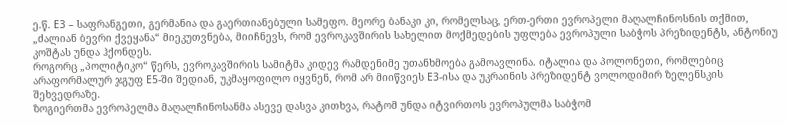ე.წ. E3 – საფრანგეთი, გერმანია და გაერთიანებული სამეფო. მეორე ბანაკი კი, რომელსაც, ერთ-ერთი ევროპელი მაღალჩინოსნის თქმით, „ძალიან ბევრი ქვეყანა“ მიეკუთვნება, მიიჩნევს, რომ ევროკავშირის სახელით მოქმედების უფლება ევროპული საბჭოს პრეზიდენტს, ანტონიუ კოშტას უნდა ჰქონდეს.
როგორც „პოლიტიკო“ წერს, ევროკავშირის სამიტმა კიდევ რამდენიმე უთანხმოება გამოავლინა. იტალია და პოლონეთი, რომლებიც არაფორმალურ ჯგუფ E5-ში შედიან, უკმაყოფილო იყვნენ, რომ არ მიიწვიეს E3-ისა და უკრაინის პრეზიდენტ ვოლოდიმირ ზელენსკის შეხვედრაზე.
ზოგიერთმა ევროპელმა მაღალჩინოსანმა ასევე დასვა კითხვა, რატომ უნდა იტვირთოს ევროპულმა საბჭომ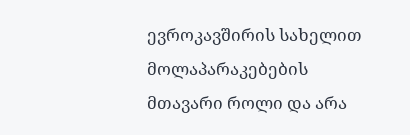ევროკავშირის სახელით მოლაპარაკებების მთავარი როლი და არა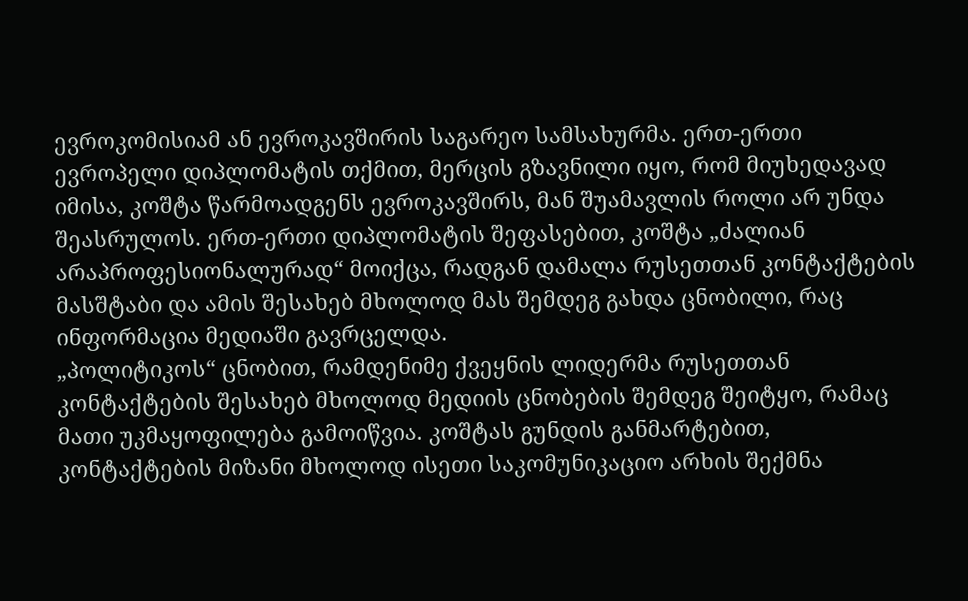ევროკომისიამ ან ევროკავშირის საგარეო სამსახურმა. ერთ-ერთი ევროპელი დიპლომატის თქმით, მერცის გზავნილი იყო, რომ მიუხედავად იმისა, კოშტა წარმოადგენს ევროკავშირს, მან შუამავლის როლი არ უნდა შეასრულოს. ერთ-ერთი დიპლომატის შეფასებით, კოშტა „ძალიან არაპროფესიონალურად“ მოიქცა, რადგან დამალა რუსეთთან კონტაქტების მასშტაბი და ამის შესახებ მხოლოდ მას შემდეგ გახდა ცნობილი, რაც ინფორმაცია მედიაში გავრცელდა.
„პოლიტიკოს“ ცნობით, რამდენიმე ქვეყნის ლიდერმა რუსეთთან კონტაქტების შესახებ მხოლოდ მედიის ცნობების შემდეგ შეიტყო, რამაც მათი უკმაყოფილება გამოიწვია. კოშტას გუნდის განმარტებით, კონტაქტების მიზანი მხოლოდ ისეთი საკომუნიკაციო არხის შექმნა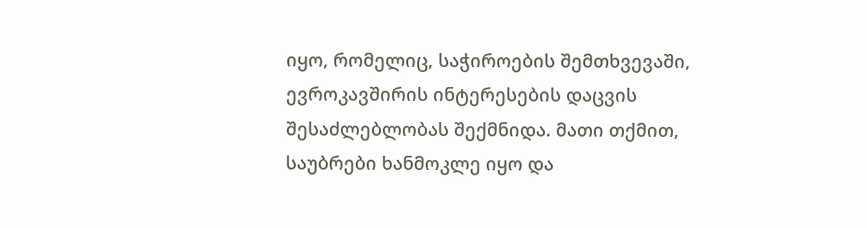იყო, რომელიც, საჭიროების შემთხვევაში, ევროკავშირის ინტერესების დაცვის შესაძლებლობას შექმნიდა. მათი თქმით, საუბრები ხანმოკლე იყო და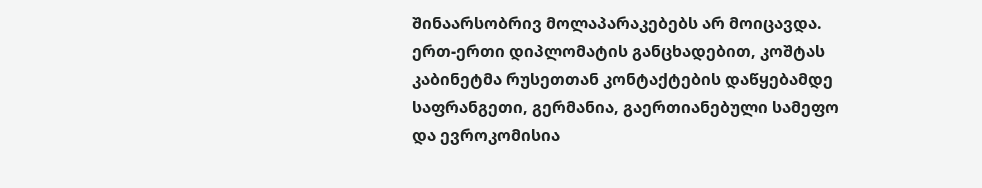შინაარსობრივ მოლაპარაკებებს არ მოიცავდა.
ერთ-ერთი დიპლომატის განცხადებით, კოშტას კაბინეტმა რუსეთთან კონტაქტების დაწყებამდე საფრანგეთი, გერმანია, გაერთიანებული სამეფო და ევროკომისია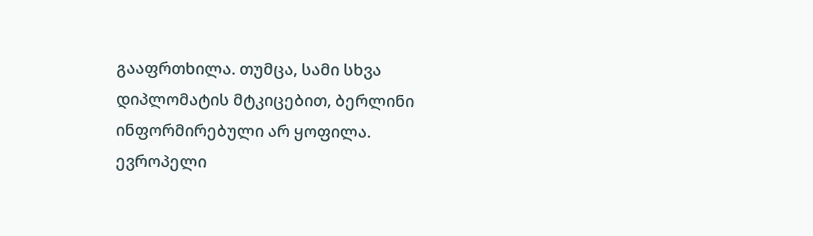გააფრთხილა. თუმცა, სამი სხვა დიპლომატის მტკიცებით, ბერლინი ინფორმირებული არ ყოფილა. ევროპელი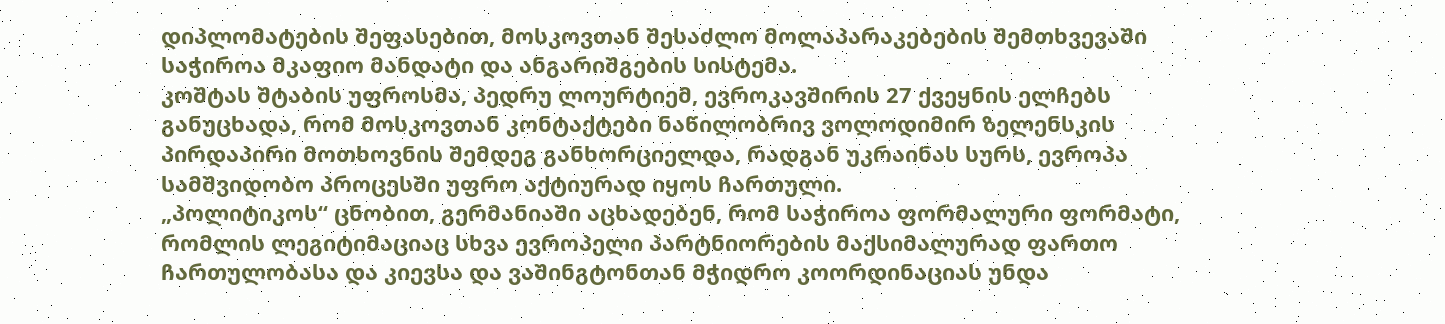დიპლომატების შეფასებით, მოსკოვთან შესაძლო მოლაპარაკებების შემთხვევაში საჭიროა მკაფიო მანდატი და ანგარიშგების სისტემა.
კოშტას შტაბის უფროსმა, პედრუ ლოურტიემ, ევროკავშირის 27 ქვეყნის ელჩებს განუცხადა, რომ მოსკოვთან კონტაქტები ნაწილობრივ ვოლოდიმირ ზელენსკის პირდაპირი მოთხოვნის შემდეგ განხორციელდა, რადგან უკრაინას სურს, ევროპა სამშვიდობო პროცესში უფრო აქტიურად იყოს ჩართული.
„პოლიტიკოს“ ცნობით, გერმანიაში აცხადებენ, რომ საჭიროა ფორმალური ფორმატი, რომლის ლეგიტიმაციაც სხვა ევროპელი პარტნიორების მაქსიმალურად ფართო ჩართულობასა და კიევსა და ვაშინგტონთან მჭიდრო კოორდინაციას უნდა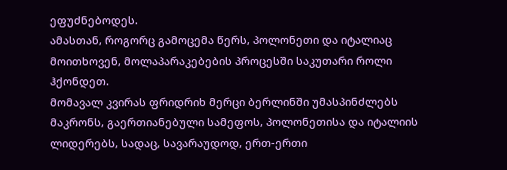ეფუძნებოდეს.
ამასთან, როგორც გამოცემა წერს, პოლონეთი და იტალიაც მოითხოვენ, მოლაპარაკებების პროცესში საკუთარი როლი ჰქონდეთ.
მომავალ კვირას ფრიდრიხ მერცი ბერლინში უმასპინძლებს მაკრონს, გაერთიანებული სამეფოს, პოლონეთისა და იტალიის ლიდერებს, სადაც, სავარაუდოდ, ერთ-ერთი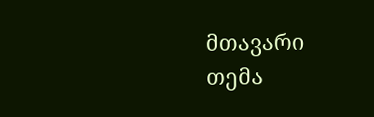მთავარი თემა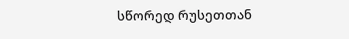სწორედ რუსეთთან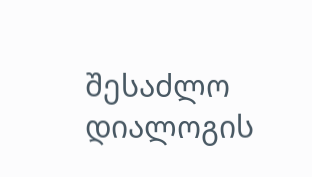შესაძლო დიალოგის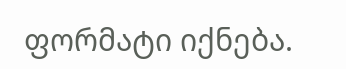ფორმატი იქნება.